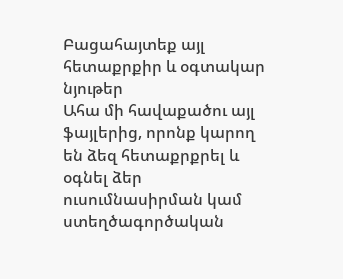Բացահայտեք այլ հետաքրքիր և օգտակար նյութեր
Ահա մի հավաքածու այլ ֆայլերից, որոնք կարող են ձեզ հետաքրքրել և օգնել ձեր ուսումնասիրման կամ ստեղծագործական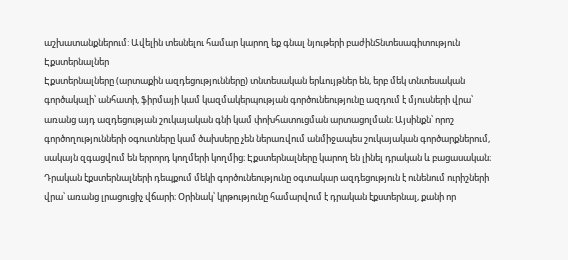աշխատանքներում: Ավելին տեսնելու համար կարող եք գնալ նյութերի բաժինՏնտեսագիտություն
Էքստերնալներ
Էքստերնալները (արտաքին ազդեցությունները) տնտեսական երևույթներ են, երբ մեկ տնտեսական գործակալի՝ անհատի, ֆիրմայի կամ կազմակերպության գործունեությունը ազդում է մյուսների վրա՝ առանց այդ ազդեցության շուկայական գնի կամ փոխհատուցման արտացոլման։ Այսինքն՝ որոշ գործողությունների օգուտները կամ ծախսերը չեն ներառվում անմիջապես շուկայական գործարքներում, սակայն զգացվում են երրորդ կողմերի կողմից։ Էքստերնալները կարող են լինել դրական և բացասական։ Դրական էքստերնալների դեպքում մեկի գործունեությունը օգտակար ազդեցություն է ունենում ուրիշների վրա՝ առանց լրացուցիչ վճարի։ Օրինակ՝ կրթությունը համարվում է դրական էքստերնալ, քանի որ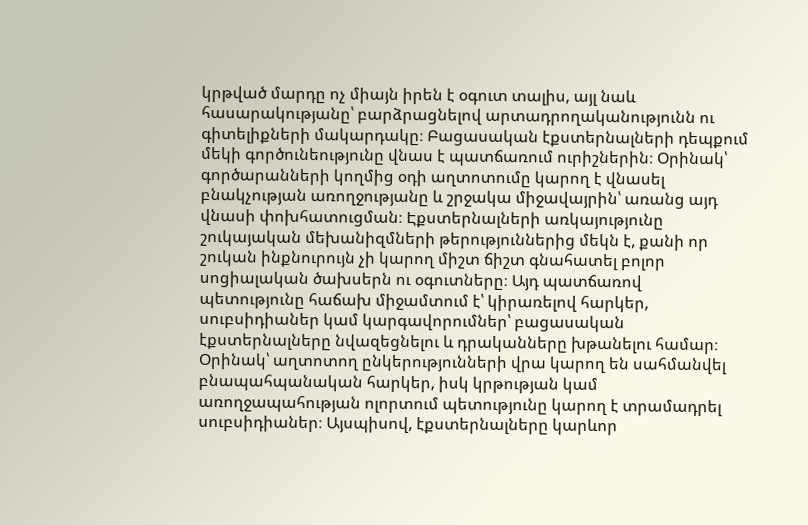կրթված մարդը ոչ միայն իրեն է օգուտ տալիս, այլ նաև հասարակությանը՝ բարձրացնելով արտադրողականությունն ու գիտելիքների մակարդակը։ Բացասական էքստերնալների դեպքում մեկի գործունեությունը վնաս է պատճառում ուրիշներին։ Օրինակ՝ գործարանների կողմից օդի աղտոտումը կարող է վնասել բնակչության առողջությանը և շրջակա միջավայրին՝ առանց այդ վնասի փոխհատուցման։ Էքստերնալների առկայությունը շուկայական մեխանիզմների թերություններից մեկն է, քանի որ շուկան ինքնուրույն չի կարող միշտ ճիշտ գնահատել բոլոր սոցիալական ծախսերն ու օգուտները։ Այդ պատճառով պետությունը հաճախ միջամտում է՝ կիրառելով հարկեր, սուբսիդիաներ կամ կարգավորումներ՝ բացասական էքստերնալները նվազեցնելու և դրականները խթանելու համար։ Օրինակ՝ աղտոտող ընկերությունների վրա կարող են սահմանվել բնապահպանական հարկեր, իսկ կրթության կամ առողջապահության ոլորտում պետությունը կարող է տրամադրել սուբսիդիաներ։ Այսպիսով, էքստերնալները կարևոր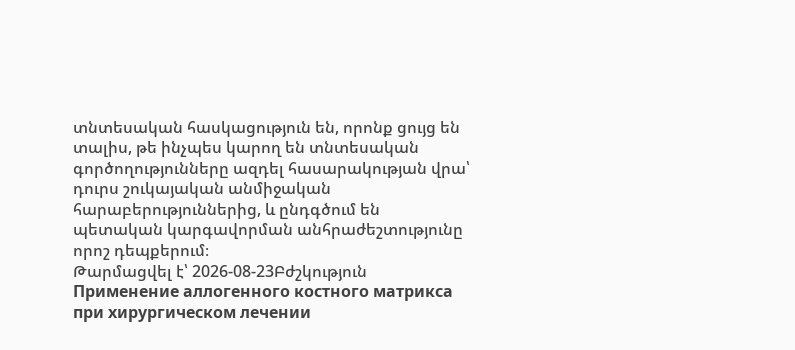տնտեսական հասկացություն են, որոնք ցույց են տալիս, թե ինչպես կարող են տնտեսական գործողությունները ազդել հասարակության վրա՝ դուրս շուկայական անմիջական հարաբերություններից, և ընդգծում են պետական կարգավորման անհրաժեշտությունը որոշ դեպքերում։
Թարմացվել է՝ 2026-08-23Բժշկություն
Применение аллогенного костного матрикса при хирургическом лечении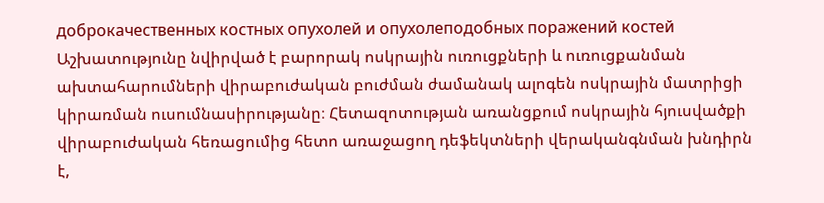доброкачественных костных опухолей и опухолеподобных поражений костей
Աշխատությունը նվիրված է բարորակ ոսկրային ուռուցքների և ուռուցքանման ախտահարումների վիրաբուժական բուժման ժամանակ ալոգեն ոսկրային մատրիցի կիրառման ուսումնասիրությանը։ Հետազոտության առանցքում ոսկրային հյուսվածքի վիրաբուժական հեռացումից հետո առաջացող դեֆեկտների վերականգնման խնդիրն է,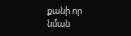քանի որ նման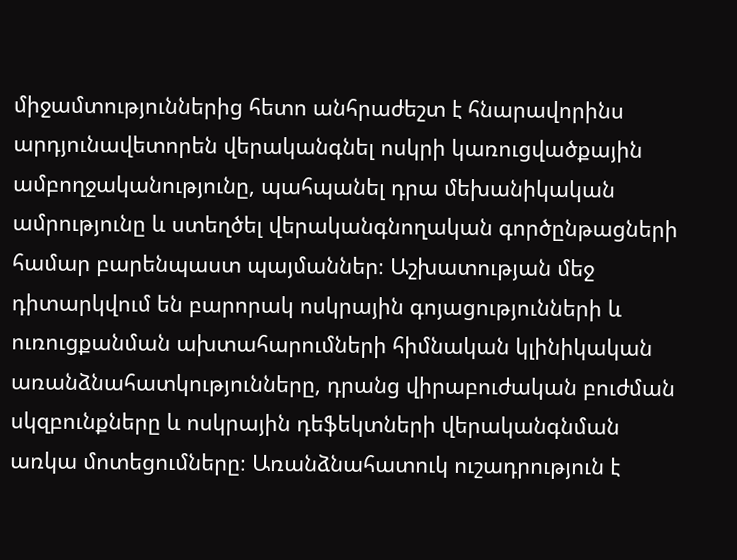միջամտություններից հետո անհրաժեշտ է հնարավորինս արդյունավետորեն վերականգնել ոսկրի կառուցվածքային ամբողջականությունը, պահպանել դրա մեխանիկական ամրությունը և ստեղծել վերականգնողական գործընթացների համար բարենպաստ պայմաններ։ Աշխատության մեջ դիտարկվում են բարորակ ոսկրային գոյացությունների և ուռուցքանման ախտահարումների հիմնական կլինիկական առանձնահատկությունները, դրանց վիրաբուժական բուժման սկզբունքները և ոսկրային դեֆեկտների վերականգնման առկա մոտեցումները։ Առանձնահատուկ ուշադրություն է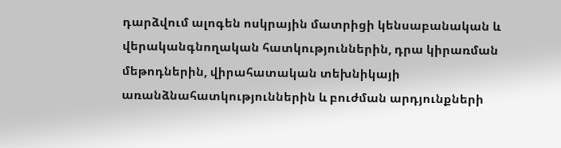դարձվում ալոգեն ոսկրային մատրիցի կենսաբանական և վերականգնողական հատկություններին, դրա կիրառման մեթոդներին, վիրահատական տեխնիկայի առանձնահատկություններին և բուժման արդյունքների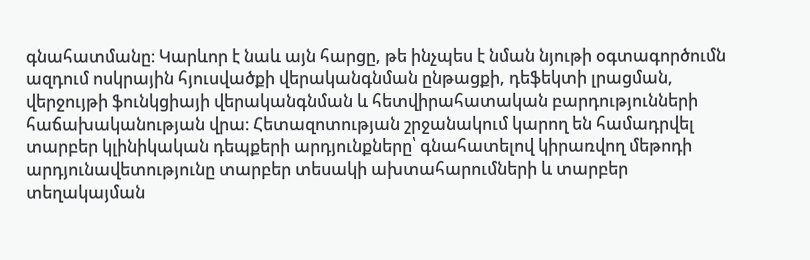գնահատմանը։ Կարևոր է նաև այն հարցը, թե ինչպես է նման նյութի օգտագործումն ազդում ոսկրային հյուսվածքի վերականգնման ընթացքի, դեֆեկտի լրացման, վերջույթի ֆունկցիայի վերականգնման և հետվիրահատական բարդությունների հաճախականության վրա։ Հետազոտության շրջանակում կարող են համադրվել տարբեր կլինիկական դեպքերի արդյունքները՝ գնահատելով կիրառվող մեթոդի արդյունավետությունը տարբեր տեսակի ախտահարումների և տարբեր տեղակայման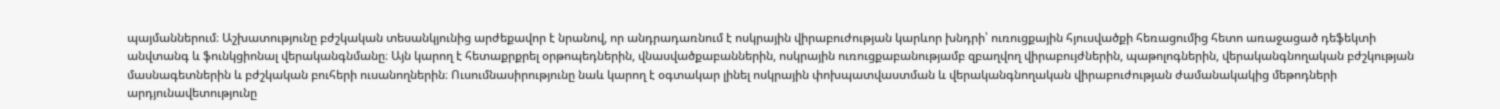պայմաններում։ Աշխատությունը բժշկական տեսանկյունից արժեքավոր է նրանով, որ անդրադառնում է ոսկրային վիրաբուժության կարևոր խնդրի՝ ուռուցքային հյուսվածքի հեռացումից հետո առաջացած դեֆեկտի անվտանգ և ֆունկցիոնալ վերականգնմանը։ Այն կարող է հետաքրքրել օրթոպեդներին, վնասվածքաբաններին, ոսկրային ուռուցքաբանությամբ զբաղվող վիրաբույժներին, պաթոլոգներին, վերականգնողական բժշկության մասնագետներին և բժշկական բուհերի ուսանողներին։ Ուսումնասիրությունը նաև կարող է օգտակար լինել ոսկրային փոխպատվաստման և վերականգնողական վիրաբուժության ժամանակակից մեթոդների արդյունավետությունը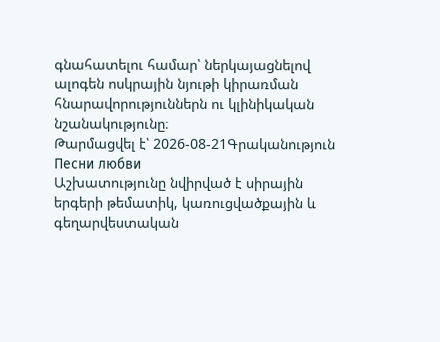գնահատելու համար՝ ներկայացնելով ալոգեն ոսկրային նյութի կիրառման հնարավորություններն ու կլինիկական նշանակությունը։
Թարմացվել է՝ 2026-08-21Գրականություն
Песни любви
Աշխատությունը նվիրված է սիրային երգերի թեմատիկ, կառուցվածքային և գեղարվեստական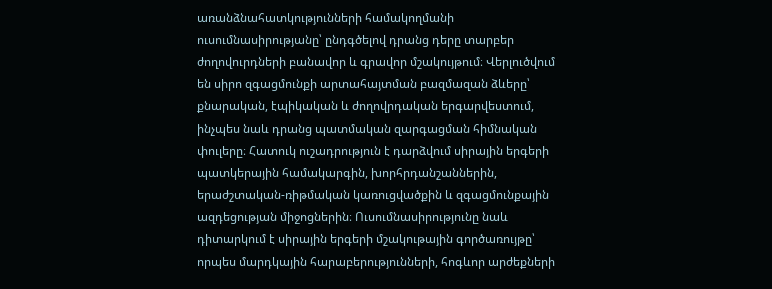առանձնահատկությունների համակողմանի ուսումնասիրությանը՝ ընդգծելով դրանց դերը տարբեր ժողովուրդների բանավոր և գրավոր մշակույթում։ Վերլուծվում են սիրո զգացմունքի արտահայտման բազմազան ձևերը՝ քնարական, էպիկական և ժողովրդական երգարվեստում, ինչպես նաև դրանց պատմական զարգացման հիմնական փուլերը։ Հատուկ ուշադրություն է դարձվում սիրային երգերի պատկերային համակարգին, խորհրդանշաններին, երաժշտական-ռիթմական կառուցվածքին և զգացմունքային ազդեցության միջոցներին։ Ուսումնասիրությունը նաև դիտարկում է սիրային երգերի մշակութային գործառույթը՝ որպես մարդկային հարաբերությունների, հոգևոր արժեքների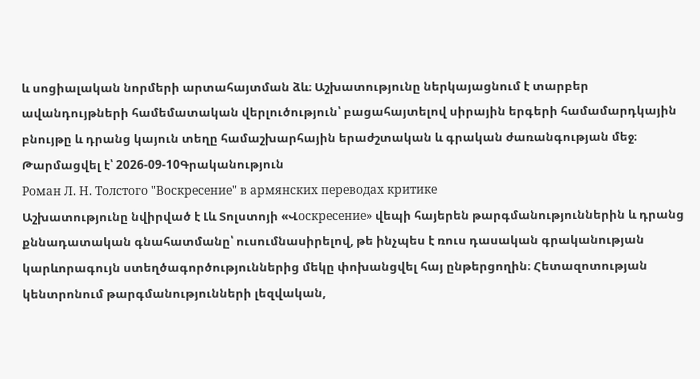և սոցիալական նորմերի արտահայտման ձև։ Աշխատությունը ներկայացնում է տարբեր ավանդույթների համեմատական վերլուծություն՝ բացահայտելով սիրային երգերի համամարդկային բնույթը և դրանց կայուն տեղը համաշխարհային երաժշտական և գրական ժառանգության մեջ։
Թարմացվել է՝ 2026-09-10Գրականություն
Роман Л. Н. Толстого "Воскресение" в армянских переводах критике
Աշխատությունը նվիրված է Լև Տոլստոյի «Վоскресение» վեպի հայերեն թարգմանություններին և դրանց քննադատական գնահատմանը՝ ուսումնասիրելով, թե ինչպես է ռուս դասական գրականության կարևորագույն ստեղծագործություններից մեկը փոխանցվել հայ ընթերցողին։ Հետազոտության կենտրոնում թարգմանությունների լեզվական,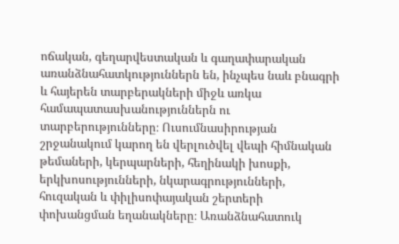ոճական, գեղարվեստական և գաղափարական առանձնահատկություններն են, ինչպես նաև բնագրի և հայերեն տարբերակների միջև առկա համապատասխանություններն ու տարբերությունները։ Ուսումնասիրության շրջանակում կարող են վերլուծվել վեպի հիմնական թեմաների, կերպարների, հեղինակի խոսքի, երկխոսությունների, նկարագրությունների, հուզական և փիլիսոփայական շերտերի փոխանցման եղանակները։ Առանձնահատուկ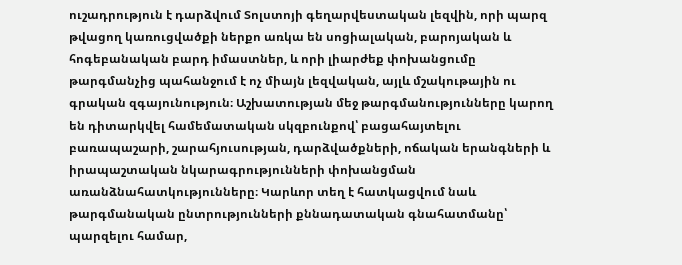ուշադրություն է դարձվում Տոլստոյի գեղարվեստական լեզվին, որի պարզ թվացող կառուցվածքի ներքո առկա են սոցիալական, բարոյական և հոգեբանական բարդ իմաստներ, և որի լիարժեք փոխանցումը թարգմանչից պահանջում է ոչ միայն լեզվական, այլև մշակութային ու գրական զգայունություն։ Աշխատության մեջ թարգմանությունները կարող են դիտարկվել համեմատական սկզբունքով՝ բացահայտելու բառապաշարի, շարահյուսության, դարձվածքների, ոճական երանգների և իրապաշտական նկարագրությունների փոխանցման առանձնահատկությունները։ Կարևոր տեղ է հատկացվում նաև թարգմանական ընտրությունների քննադատական գնահատմանը՝ պարզելու համար,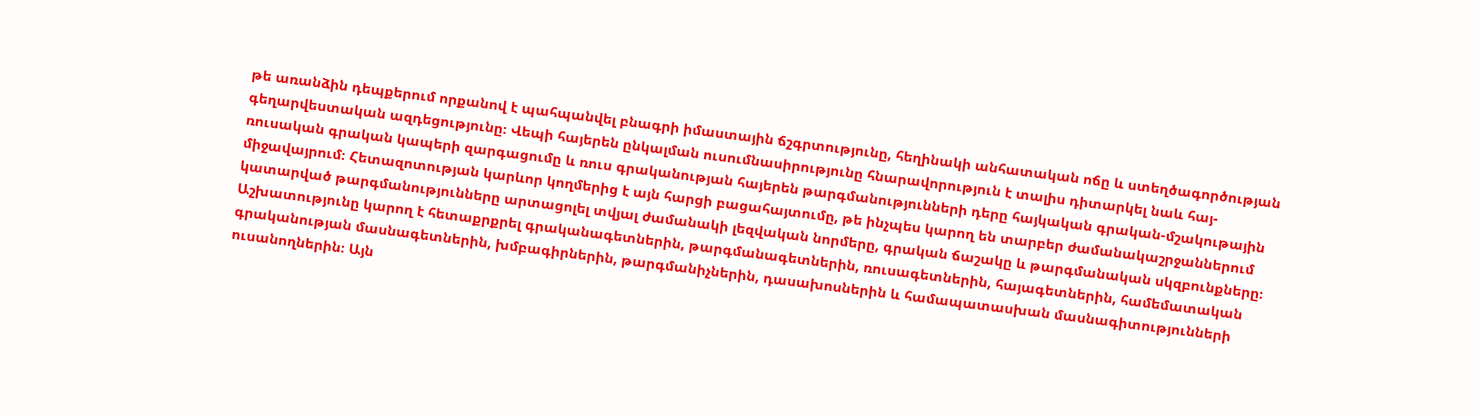թե առանձին դեպքերում որքանով է պահպանվել բնագրի իմաստային ճշգրտությունը, հեղինակի անհատական ոճը և ստեղծագործության գեղարվեստական ազդեցությունը։ Վեպի հայերեն ընկալման ուսումնասիրությունը հնարավորություն է տալիս դիտարկել նաև հայ-ռուսական գրական կապերի զարգացումը և ռուս գրականության հայերեն թարգմանությունների դերը հայկական գրական-մշակութային միջավայրում։ Հետազոտության կարևոր կողմերից է այն հարցի բացահայտումը, թե ինչպես կարող են տարբեր ժամանակաշրջաններում կատարված թարգմանությունները արտացոլել տվյալ ժամանակի լեզվական նորմերը, գրական ճաշակը և թարգմանական սկզբունքները։ Աշխատությունը կարող է հետաքրքրել գրականագետներին, թարգմանագետներին, ռուսագետներին, հայագետներին, համեմատական գրականության մասնագետներին, խմբագիրներին, թարգմանիչներին, դասախոսներին և համապատասխան մասնագիտությունների ուսանողներին։ Այն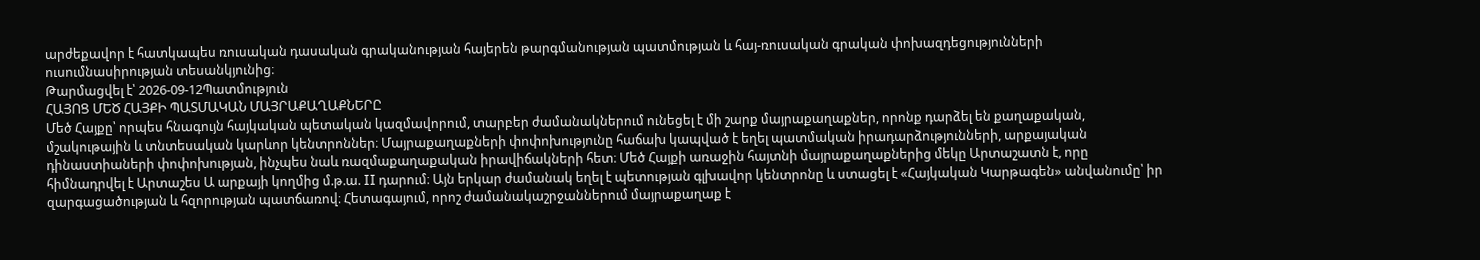արժեքավոր է հատկապես ռուսական դասական գրականության հայերեն թարգմանության պատմության և հայ-ռուսական գրական փոխազդեցությունների ուսումնասիրության տեսանկյունից։
Թարմացվել է՝ 2026-09-12Պատմություն
ՀԱՅՈՑ ՄԵԾ ՀԱՅՔԻ ՊԱՏՄԱԿԱՆ ՄԱՅՐԱՔԱՂԱՔՆԵՐԸ
Մեծ Հայքը՝ որպես հնագույն հայկական պետական կազմավորում, տարբեր ժամանակներում ունեցել է մի շարք մայրաքաղաքներ, որոնք դարձել են քաղաքական, մշակութային և տնտեսական կարևոր կենտրոններ։ Մայրաքաղաքների փոփոխությունը հաճախ կապված է եղել պատմական իրադարձությունների, արքայական դինաստիաների փոփոխության, ինչպես նաև ռազմաքաղաքական իրավիճակների հետ։ Մեծ Հայքի առաջին հայտնի մայրաքաղաքներից մեկը Արտաշատն է, որը հիմնադրվել է Արտաշես Ա արքայի կողմից մ.թ.ա. II դարում։ Այն երկար ժամանակ եղել է պետության գլխավոր կենտրոնը և ստացել է «Հայկական Կարթագեն» անվանումը՝ իր զարգացածության և հզորության պատճառով։ Հետագայում, որոշ ժամանակաշրջաններում մայրաքաղաք է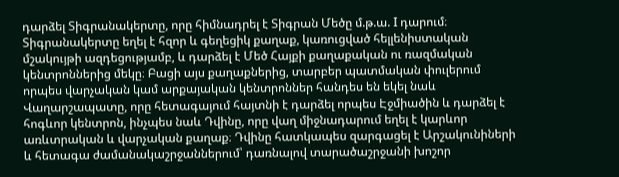դարձել Տիգրանակերտը, որը հիմնադրել է Տիգրան Մեծը մ.թ.ա. I դարում։ Տիգրանակերտը եղել է հզոր և գեղեցիկ քաղաք, կառուցված հելլենիստական մշակույթի ազդեցությամբ, և դարձել է Մեծ Հայքի քաղաքական ու ռազմական կենտրոններից մեկը։ Բացի այս քաղաքներից, տարբեր պատմական փուլերում որպես վարչական կամ արքայական կենտրոններ հանդես են եկել նաև Վաղարշապատը, որը հետագայում հայտնի է դարձել որպես Էջմիածին և դարձել է հոգևոր կենտրոն, ինչպես նաև Դվինը, որը վաղ միջնադարում եղել է կարևոր առևտրական և վարչական քաղաք։ Դվինը հատկապես զարգացել է Արշակունիների և հետագա ժամանակաշրջաններում՝ դառնալով տարածաշրջանի խոշոր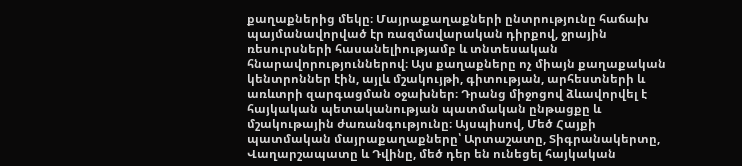քաղաքներից մեկը։ Մայրաքաղաքների ընտրությունը հաճախ պայմանավորված էր ռազմավարական դիրքով, ջրային ռեսուրսների հասանելիությամբ և տնտեսական հնարավորություններով։ Այս քաղաքները ոչ միայն քաղաքական կենտրոններ էին, այլև մշակույթի, գիտության, արհեստների և առևտրի զարգացման օջախներ։ Դրանց միջոցով ձևավորվել է հայկական պետականության պատմական ընթացքը և մշակութային ժառանգությունը։ Այսպիսով, Մեծ Հայքի պատմական մայրաքաղաքները՝ Արտաշատը, Տիգրանակերտը, Վաղարշապատը և Դվինը, մեծ դեր են ունեցել հայկական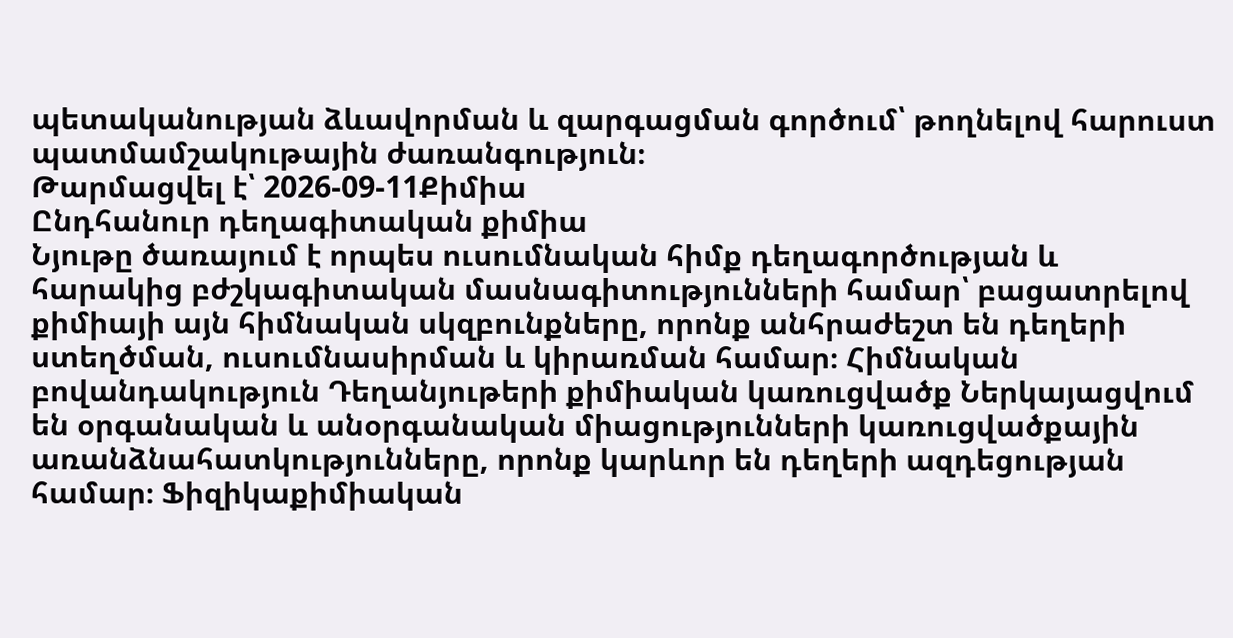պետականության ձևավորման և զարգացման գործում՝ թողնելով հարուստ պատմամշակութային ժառանգություն։
Թարմացվել է՝ 2026-09-11Քիմիա
Ընդհանուր դեղագիտական քիմիա
Նյութը ծառայում է որպես ուսումնական հիմք դեղագործության և հարակից բժշկագիտական մասնագիտությունների համար՝ բացատրելով քիմիայի այն հիմնական սկզբունքները, որոնք անհրաժեշտ են դեղերի ստեղծման, ուսումնասիրման և կիրառման համար։ Հիմնական բովանդակություն Դեղանյութերի քիմիական կառուցվածք Ներկայացվում են օրգանական և անօրգանական միացությունների կառուցվածքային առանձնահատկությունները, որոնք կարևոր են դեղերի ազդեցության համար։ Ֆիզիկաքիմիական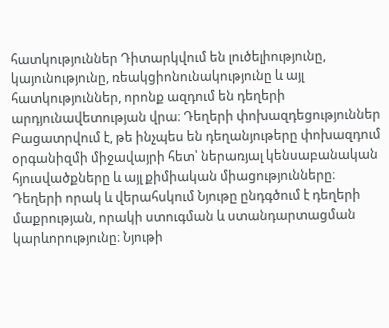հատկություններ Դիտարկվում են լուծելիությունը, կայունությունը, ռեակցիոնունակությունը և այլ հատկություններ, որոնք ազդում են դեղերի արդյունավետության վրա։ Դեղերի փոխազդեցություններ Բացատրվում է, թե ինչպես են դեղանյութերը փոխազդում օրգանիզմի միջավայրի հետ՝ ներառյալ կենսաբանական հյուսվածքները և այլ քիմիական միացությունները։ Դեղերի որակ և վերահսկում Նյութը ընդգծում է դեղերի մաքրության, որակի ստուգման և ստանդարտացման կարևորությունը։ Նյութի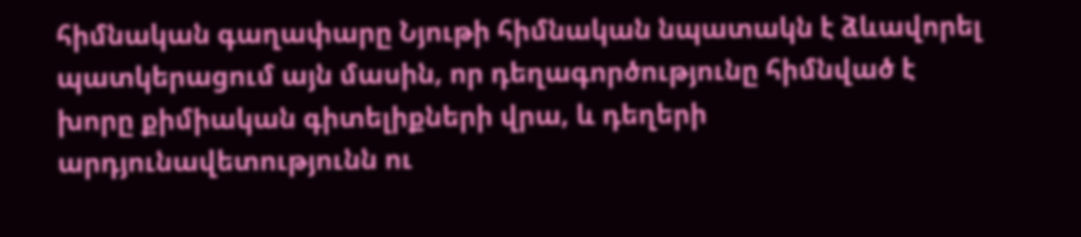հիմնական գաղափարը Նյութի հիմնական նպատակն է ձևավորել պատկերացում այն մասին, որ դեղագործությունը հիմնված է խորը քիմիական գիտելիքների վրա, և դեղերի արդյունավետությունն ու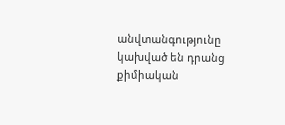անվտանգությունը կախված են դրանց քիմիական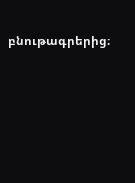բնութագրերից։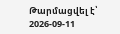Թարմացվել է՝ 2026-09-11